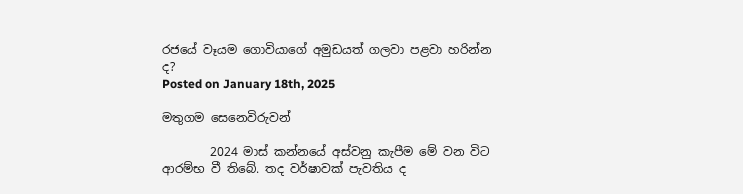රජයේ වෑයම ගොවියාගේ අමුඩයත් ගලවා පළවා හරින්න ද?
Posted on January 18th, 2025

මතුගම සෙනෙවිරුවන්

        2024 මාස් කන්නයේ අස්වනු කැපීම මේ වන විට ආරම්භ වී තිබේ. තද වර්ෂාවක් පැවතිය ද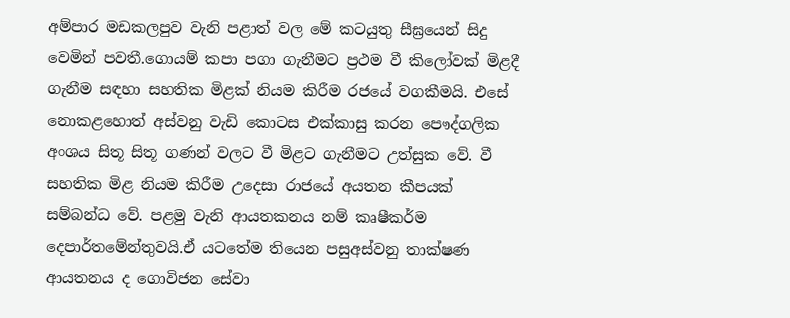අම්පාර මඩකලපුව වැනි පළාත් වල මේ කටයුතු සීඝ්‍රයෙන් සිදු වෙමින් පවතී.ගොයම් කපා පගා ගැනීමට ප්‍රථම වී කිලෝවක් මිළදී ගැනීම සඳහා සහතික මිළක් නියම කිරීම රජයේ වගකීමයි. එසේ නොකළහොත් අස්වනු වැඩි කොටස එක්කාසු කරන පෞද්ගලික අංශය සිතූ සිතූ ගණන් වලට වී මිළට ගැනීමට උත්සුක වේ. වී සහතික මිළ නියම කිරීම උදෙසා රාජයේ අයතන කීපයක් සම්බන්ධ වේ. පළමු වැනි ආයතකනය නම් කෘෂීකර්ම දෙපාර්තමේන්තුවයි.ඒ යටතේම තියෙන පසුඅස්වනු තාක්ෂණ ආයතනය ද ගොවිජන සේවා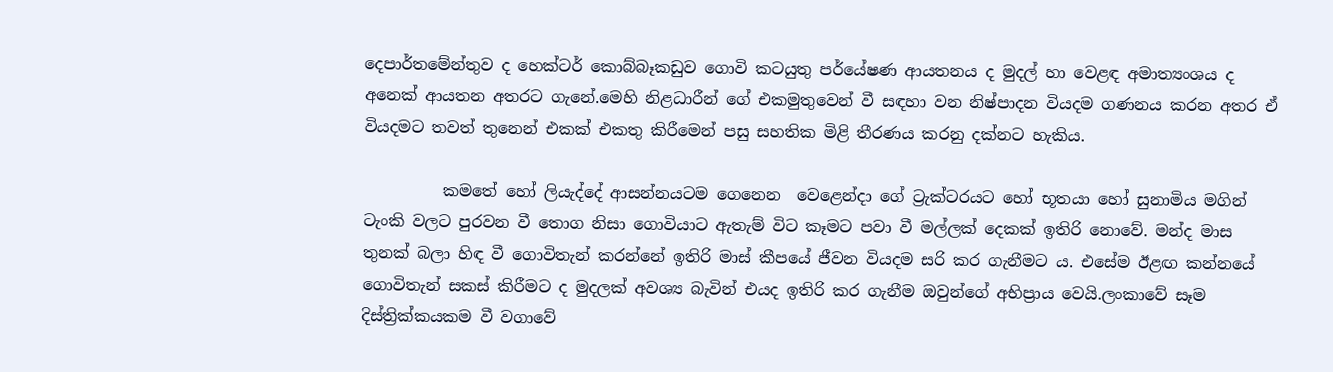දෙපාර්තමේන්තුව ද හෙක්ටර් කොබ්බෑකඩුව ගොවි කටයුතු පර්යේෂණ ආයතනය ද මුදල් හා වෙළඳ අමාත්‍යංශය ද අනෙක් ආයතන අතරට ගැනේ.මෙහි නිළධාරීන් ගේ එකමුතුවෙන් වී සඳහා වන නිෂ්පාදන වියදම ගණනය කරන අතර ඒ වියදමට තවත් තුනෙන් එකක් එකතු කිරීමෙන් පසු සහතික මිළි තීරණය කරනු දක්නට හැකිය.

          කමතේ හෝ ලියැද්දේ ආසන්නයටම ගෙනෙන  වෙළෙන්දා ගේ ට්‍රැක්ටරයට හෝ භූතයා හෝ සුනාමිය මගින් ටැංකි වලට පුරවන වී තොග නිසා ගොවියාට ඇතැම් විට කෑමට පවා වී මල්ලක් දෙකක් ඉතිරි නොවේ. මන්ද මාස තුනක් බලා හිඳ වී ගොවිතැන් කරන්නේ ඉතිරි මාස් කීපයේ ජීවන වියදම සරි කර ගැනීමට ය. එසේම ඊළඟ කන්නයේ ගොවිතැන් සකස් කිරීමට ද මුදලක් අවශ්‍ය බැවින් එයද ඉතිරි කර ගැනීම ඔවුන්ගේ අභිප්‍රාය වෙයි.ලංකාවේ සෑම දිස්ත්‍රික්කයකම වී වගාවේ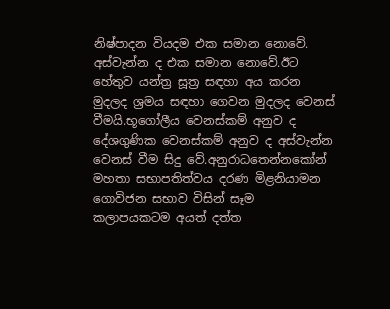නිෂ්පාදන වියදම එක සමාන නොවේ. අස්වැන්න ද එක සමාන නොවේ.ඊට හේතුව යන්ත්‍ර සූත්‍ර සඳහා අය කරන මුදලද ශ්‍රමය සඳහා ගෙවන මුදලද වෙනස් වීමයි.භූගෝලීය වෙනස්කම් අනුව ද දේශගුණික වෙනස්කම් අනුව ද අස්වැන්න වෙනස් වීම සිදු වේ.අනුරාධතෙන්නකෝන් මහතා සභාපතිත්වය දරණ මිළනියාමන ගොවිජන සභාව විසින් සෑම කලාපයකටම අයත් දත්ත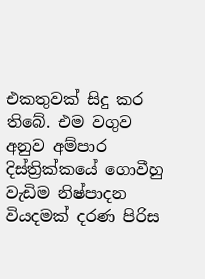එකතුවක් සිදු කර තිබේ. එම වගුව අනුව අම්පාර දිස්ත්‍රික්කයේ ගොවීහු වැඩිම නිෂ්පාදන වියදමක් දරණ පිරිස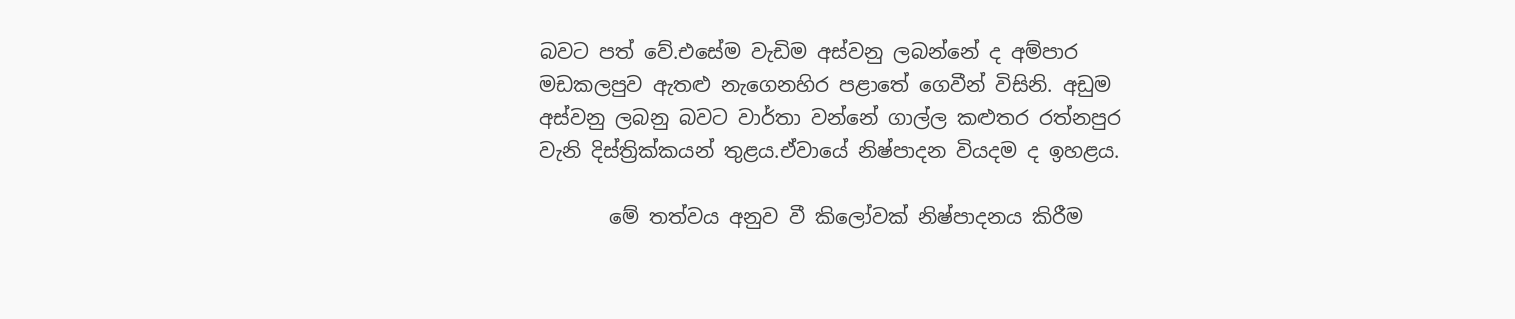බවට පත් වේ.එසේම වැඩිම අස්වනු ලබන්නේ ද අම්පාර මඩකලපුව ඇතළු නැගෙනහිර පළාතේ ගෙවීන් විසිනි. අඩුම අස්වනු ලබනු බවට වාර්තා වන්නේ ගාල්ල කළුතර රත්නපුර වැනි දිස්ත්‍රික්කයන් තුළය.ඒවායේ නිෂ්පාදන වියදම ද ඉහළය.

       මේ තත්වය අනුව වී කිලෝවක් නිෂ්පාදනය කිරීම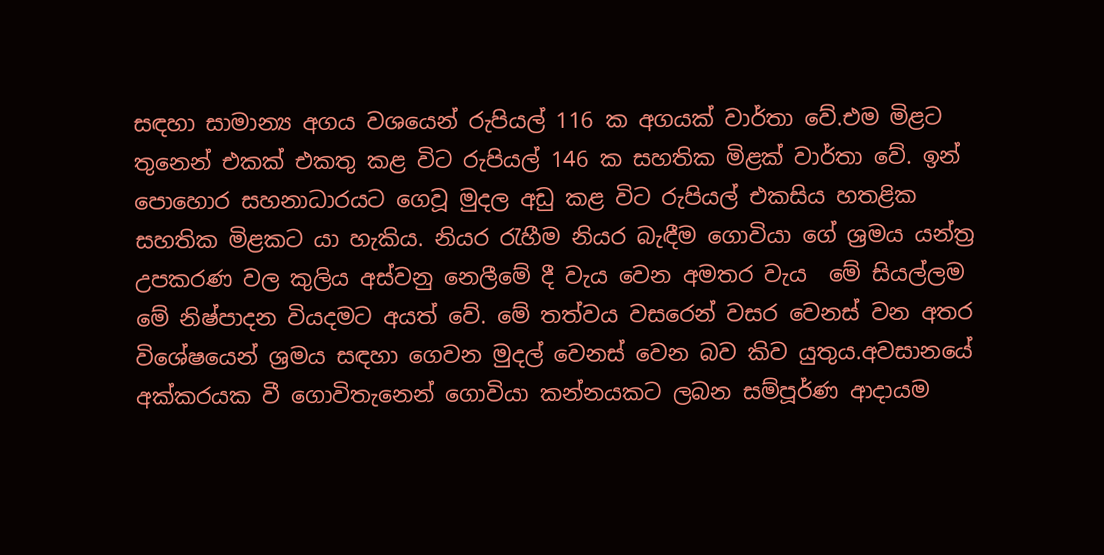සඳහා සාමාන්‍ය අගය වශයෙන් රුපියල් 116 ක අගයක් වාර්තා‌ වේ.එම මිළට තුනෙන් එකක් එකතු කළ විට රුපියල් 146 ක සහතික මිළක් වාර්ත‌ා වේ. ඉන් පොහොර සහනාධාරයට ගෙවූ මුදල අඩු කළ විට රුපියල් එකසිය හතළික සහතික මිළකට යා හැකිය. නියර රැහීම නියර බැඳීම ගොවියා ගේ ශ්‍රමය යන්ත්‍ර උපකරණ වල කුලිය අස්වනු නෙලීමේ දී වැය වෙන අමතර වැය  මේ සියල්ලම මේ නිෂ්පාදන වියදමට අයත් වේ. මේ තත්වය වසරෙන් වසර වෙනස් වන අතර විශේෂයෙන් ශ්‍රමය සඳහා ගෙවන මුදල් වෙනස් වෙන බව කිව යුතුය.අවසානයේ අක්කරයක වී ගොවිතැනෙන් ගොවියා කන්නයකට ලබන සම්පූර්ණ ආදායම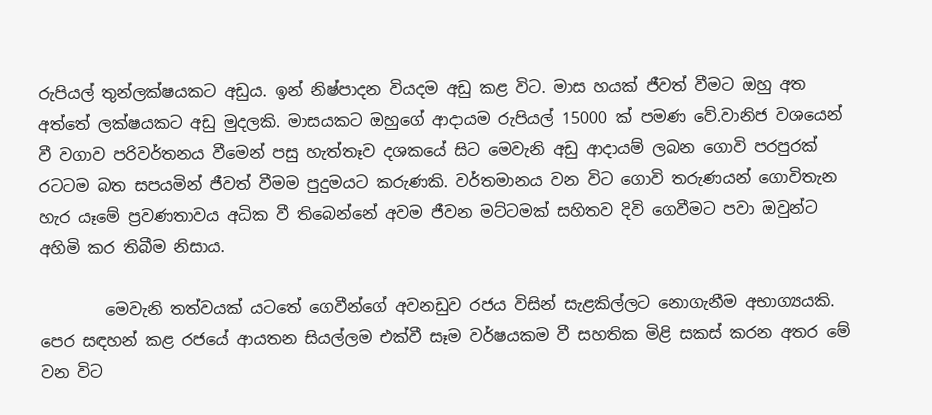රුපියල් තුන්ලක්ෂයකට අඩුය. ඉන් නිෂ්පාදන වියදම අඩු කළ විට. මාස හයක් ජීවත් වීමට ඔහු අත අත්තේ ලක්ෂයකට අඩු මුදලකි. මාසයකට ඔහුගේ ආදායම රුපියල් 15000 ක් පමණ වේ.වානිජ වශයෙන් වී වගාව පරිවර්තනය වීමෙන් පසු හැත්තෑව දශකයේ සිට මෙවැනි අඩු ආදායම් ලබන ගොවි පරපුරක් රටටම බත සපයමින් ජීවත් වීමම පුදුමයට කරුණකි. වර්තමානය වන විට ගොවි තරුණයන් ගොවිතැන හැර යෑමේ ප්‍රවණතාවය අධික වී තිබෙන්නේ අවම ජීවන මට්ටමක් සහිතව දිවි ගෙවීමට පවා ඔවුන්ට අහිමි කර තිබීම නිසාය.

        මෙවැනි තත්වයක් යටතේ ගෙවීන්ගේ අවනඩුව රජය විසින් සැළකිල්ලට නොගැනීම අභාග්‍යයකි. පෙර සඳහන් කළ රජයේ ආයතන සියල්ලම එක්වී සෑම වර්ෂයකම වී සහතික මිළි සකස් කරන අතර මේ වන විට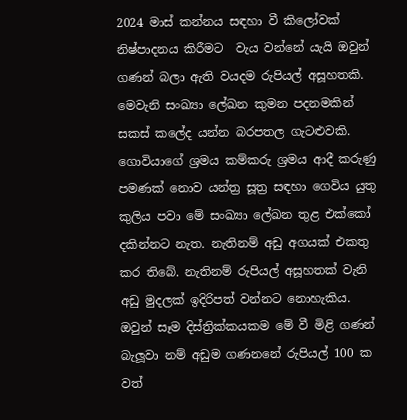2024 මාස් කන්නය සඳහා වී කිලෝවක් නිෂ්පාදනය කිරීමට  වැය වන්නේ යැයි ඔවුන් ගණන් බලා ඇති වයදම රුපියල් අසූහතකි. මෙවැනි සංඛ්‍යා ලේඛන කුමන පදනමකින් සකස් කලේද යන්න බරපතල ගැටළුවකි. ගොවියාගේ ශ්‍රමය කම්කරු ශ්‍රමය ආදී කරුණු පමණක් නොව යන්ත්‍ර සූත්‍ර සඳහා ගෙවිය යුතු කුලිය පවා මේ සංඛ්‍යා ලේඛන තුළ එක්කෝ දකින්නට නැත. නැතිනම් අඩු අගයක් එකතු කර තිබේ. නැතිනම් රුපියල් අසූහතක් වැනි අඩු මුදලක් ඉදිරිපත් වන්නට නොහැකිය. ඔවුන් සෑම දිස්ත්‍රික්කයකම මේ වී මිළි ගණන් බැලූවා නම් අඩුම ගණනනේ රුපියල් 100 ක වත්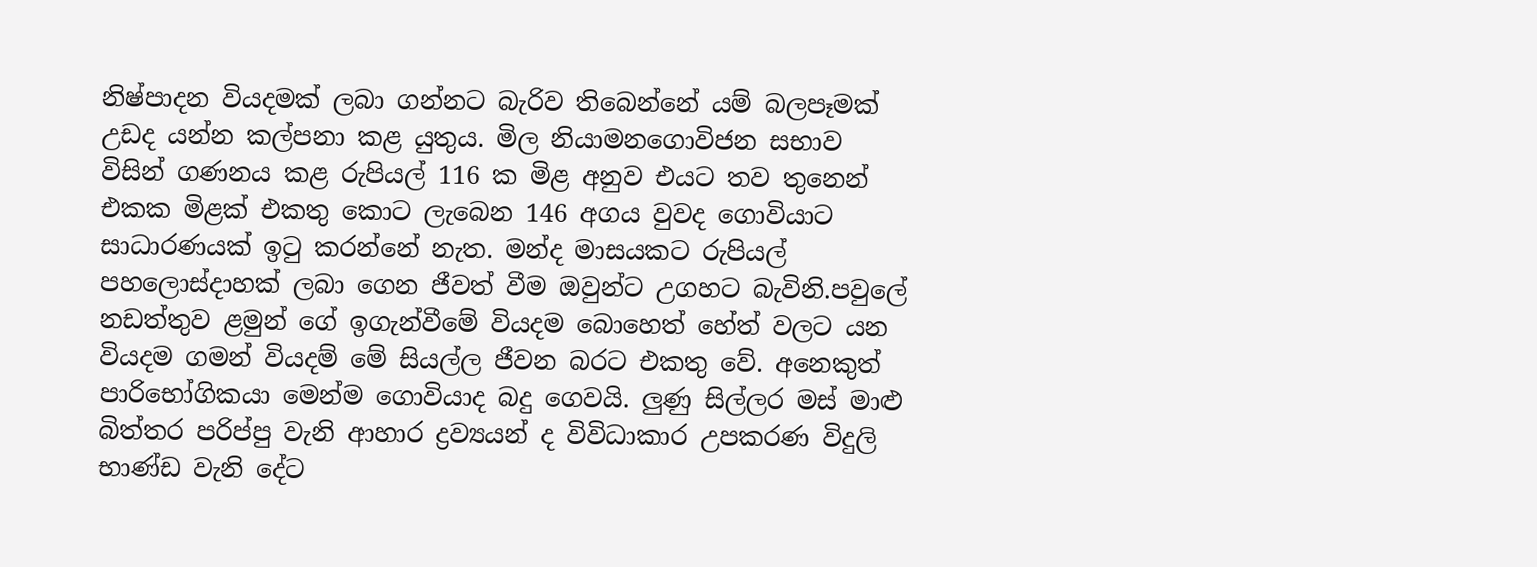නිෂ්පාදන වියදමක් ලබා ගන්නට බැරිව තිබෙන්නේ යම් බලපෑමක් උඩද යන්න කල්පනා කළ යුතුය. මිල නියාමනගොවිජන සභාව විසින් ගණනය කළ රුපියල් 116 ක මිළ අනුව එයට තව තුනෙන් එකක මිළක් එකතු කොට ලැබෙන 146 අගය වුවද ගොවියාට සාධාරණයක් ඉටු කරන්නේ නැත. මන්ද මාසයකට රුපියල් පහලොස්දාහක් ලබා ගෙන ජීවත් වීම ඔවුන්ට උගහට බැවිනි.පවුලේ නඩත්තුව ළමුන් ගේ ඉගැන්වීමේ වියදම බොහෙත් හේත් වලට යන වියදම ගමන් වියදම් මේ සියල්ල ජීවන බරට එකතු වේ. අනෙකුත් පාරිභෝගිකයා මෙන්ම ගොවියාද බදු ගෙවයි. ලුණු සිල්ලර මස් මාළු  බිත්තර පරිප්පු වැනි ආහාර ද්‍රව්‍යයන් ද විවිධාකාර උපකරණ විදුලි භාණ්ඩ වැනි දේට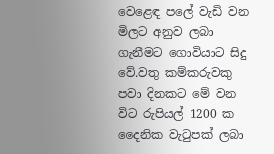වෙළෙඳ පලේ වැඩි වන මිලට අනුව ලබා ගැනීමට ගොවියාට සිදු වේ.වතු කම්කරුවකු පවා දිනකට මේ වන විට රුපියල් 1200 ක දෛනික වැටුපක් ලබා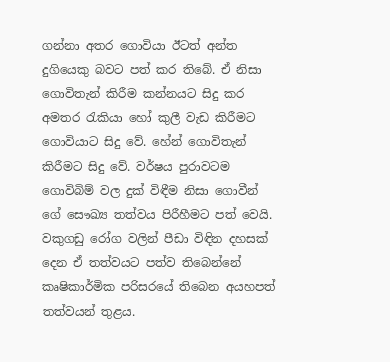ගන්නා අතර ගොවියා ඊටත් අන්ත දුගියෙකු බවට පත් කර තිබේ. ඒ නිසා ගොවිතැන් කිරීම කන්නයට සිදු කර අමතර රැකියා හෝ කුලී වැඩ කිරීමට ගොවියාට සිදු වේ. හේන් ගොවිතැන් කිරීමට සිදු වේ. වර්ෂය පුරාවටම ගොවිබිම් වල දුක් විඳීම නිසා ගොවීන් ගේ සෞඛ්‍ය තත්වය පිරීහීමට පත් වෙයි. වකුගඩු රෝග වලින් පීඩා විඳින දහසක් දෙන ඒ තත්වයට පත්ව තිබෙන්නේ කෘෂිකාර්මික පරිසරයේ තිබෙන අයහපත් තත්වයන් තුළය.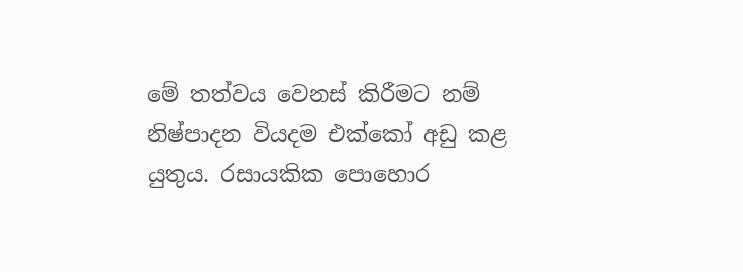මේ තත්වය වෙනස් කිරීමට නම් නිෂ්පාදන වියදම එක්කෝ අඩු කළ යුතුය. රසායකික පොහොර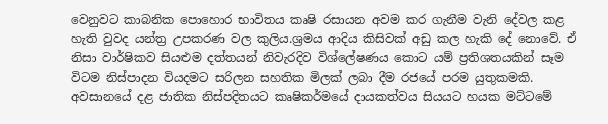වෙනුවට කාබනික පොහොර භාවිතය කෘෂි රසායන අවම කර ගැනීම වැනි දේවල කළ හැති වුවද යන්ත්‍ර උපකරණ වල කුලිය.ශ්‍රමය ආදිය කිසිවක් අඩු කල හැකි දේ නොවේ. ඒ නිසා වාර්ෂිකව සියළුම දත්තයන් නිවැරදිව විශ්ලේෂණය කොට යම් ප්‍රතිශතයකින් සෑම විටම නිස්පාදන වියදමට සරිලන සහතික මිලක් ලබා දීම රජයේ පරම යුතුකමකි. අවසානයේ දළ ජාතික නිස්පදිතයට කෘෂිකර්මයේ දායකත්වය සියයට හයක මට්ටමේ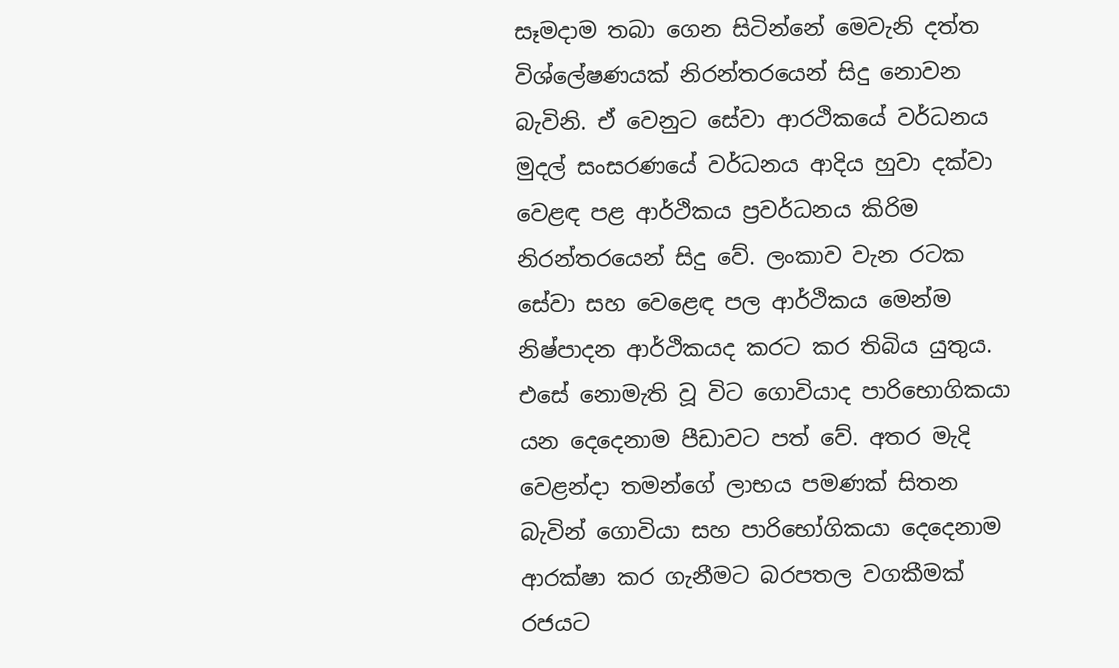සෑමදාම තබා ගෙන සිටින්නේ මෙවැනි දත්ත විශ්ලේෂණයක් නිරන්තරයෙන් සිදු නොවන බැවිනි. ඒ වෙනුට සේවා ආරථිකයේ වර්ධනය මුදල් සංසරණයේ වර්ධනය ආදිය හුවා දක්වා වෙළඳ පළ ආර්ථිකය ප්‍රවර්ධනය කිරිම නිරන්තරයෙන් සිදු වේ. ලංකාව වැන රටක සේවා සහ වෙළෙඳ පල ආර්ථිකය මෙන්ම නිෂ්පාදන ආර්ථිකයද කරට කර තිබිය යුතුය. එසේ නොමැති වූ විට ගොවියාද පාරිභොගිකයා යන දෙදෙනාම පීඩාවට පත් වේ. අතර මැදි වෙළන්දා තමන්ගේ ලාභය පමණක් සිතන බැවින් ගොවියා සහ පාරිභෝගිකයා දෙදෙනාම ආරක්ෂා කර ගැනීමට බරපතල වගකීමක් රජයට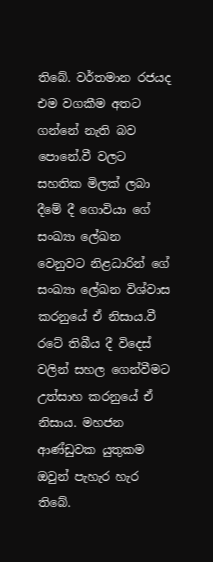තිබේ. වර්තමාන රජයද එම වගකීම අතට ගන්නේ නැති බව පොනේ.වී වලට සහතික මිලක් ලබා දීමේ දී ගොවියා ගේ සංඛ්‍යා ලේඛන වෙනුවට නිළධාරින් ගේ සංඛ්‍යා ලේඛන විශ්වාස කරනුයේ ඒ නිසාය.වී රටේ තිබීය දී විදෙස් වලින් සහල ගෙන්වීමට උත්සාහ කරනුයේ ඒ නිසාය. මහජන ආණ්ඩුවක යුතුකම ඔවුන් පැහැර හැර තිබේ.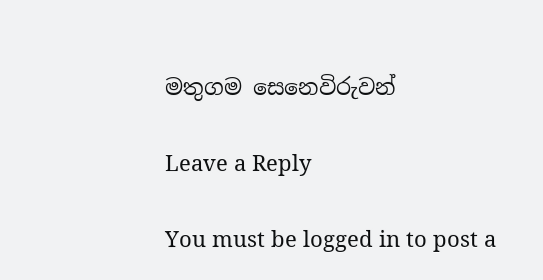මතුගම සෙනෙවිරුවන්

Leave a Reply

You must be logged in to post a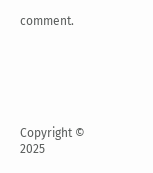comment.






Copyright © 2025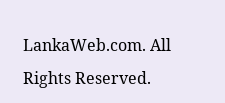LankaWeb.com. All Rights Reserved.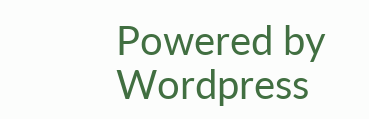Powered by Wordpress